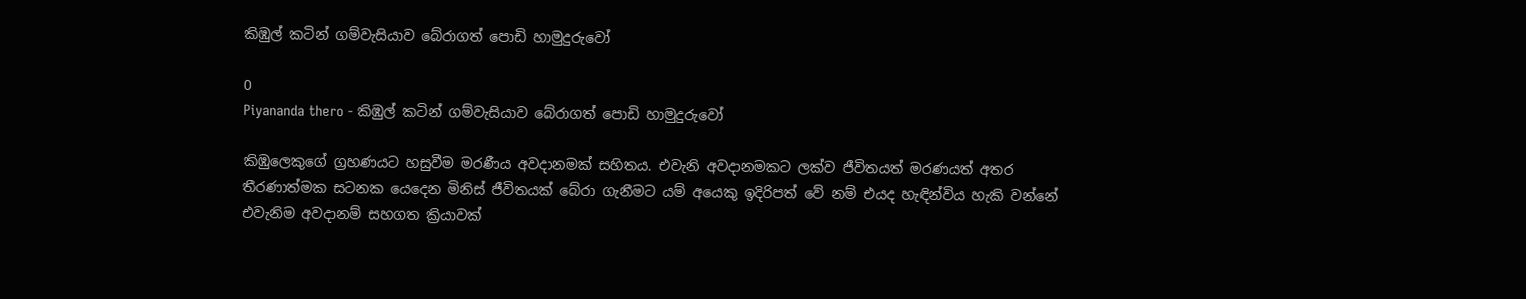කිඹුල් කටින් ගම්වැසියාව බේරාගත් පොඩි හාමුදුරුවෝ

0
Piyananda thero - කිඹුල් කටින් ගම්වැසියාව බේරාගත් පොඩි හාමුදුරුවෝ

කිඹුලෙකුගේ ග්‍රහණයට හසුවීම මරණීය අවදානමක් සහිතය. එවැනි අවදානමකට ලක්ව ජීවිතයත් මරණයත් අතර තීරණාත්මක සටනක යෙදෙන මිනිස් ජීවිතයක් බේරා ගැනීමට යම් අයෙකු ඉදිරිපත් වේ නම් එයද හැඳින්විය හැකි වන්නේ එවැනිම අවදානම් සහගත ක්‍රියාවක්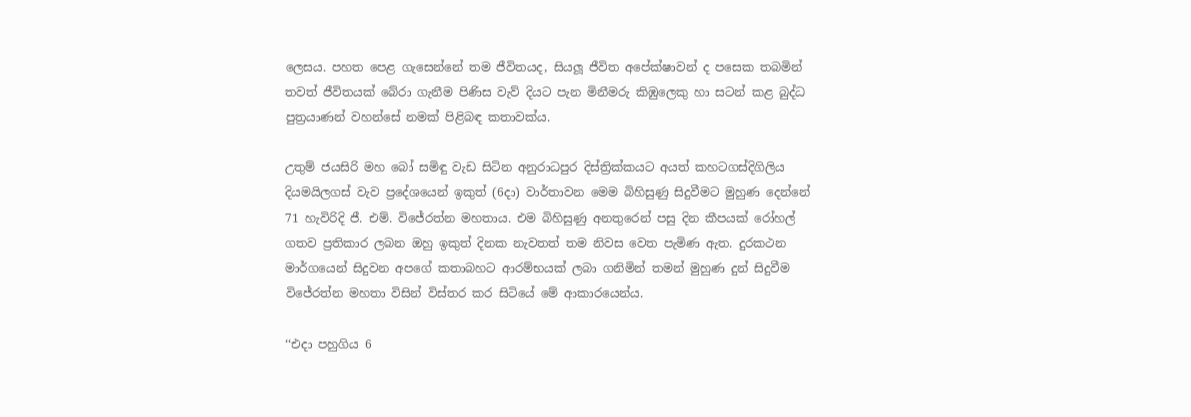ලෙසය. පහත පෙළ ගැසෙන්නේ තම ජීවිතයද, සියලූ ජීවිත අපේක්ෂාවන් ද පසෙක තබමින් තවත් ජීවිතයක් බේරා ගැනීම පිණිස වැව් දියට පැන මිනීමරු කිඹුලෙකු හා සටන් කළ බුද්ධ පුත්‍රයාණන් වහන්සේ නමක් පිළිබඳ කතාවක්ය.

උතුම් ජයසිරි මහ බෝ සමිඳු වැඩ සිටින අනුරාධපුර දිස්ත්‍රික්කයට අයත් කහටගස්දිගිලිය දියමයිලගස් වැව ප්‍රදේශයෙන් ඉකුත් (6දා) වාර්තාවන මෙම බිහිසුණු සිදුවීමට මුහුණ දෙන්නේ 71 හැවිරිදි ජී. එම්. විජේරත්න මහතාය. එම බිහිසුණු අනතුරෙන් පසු දින කීපයක් රෝහල් ගතව ප්‍රතිකාර ලබන ඔහු ඉකුත් දිනක නැවතත් තම නිවස වෙත පැමිණ ඇත. දුරකථන මාර්ගයෙන් සිදුවන අපගේ කතාබහට ආරම්භයක් ලබා ගනිමින් තමන් මුහුණ දුන් සිදුවීම විජේරත්න මහතා විසින් විස්තර කර සිටියේ මේ ආකාරයෙන්ය.

‘‘එදා පහුගිය 6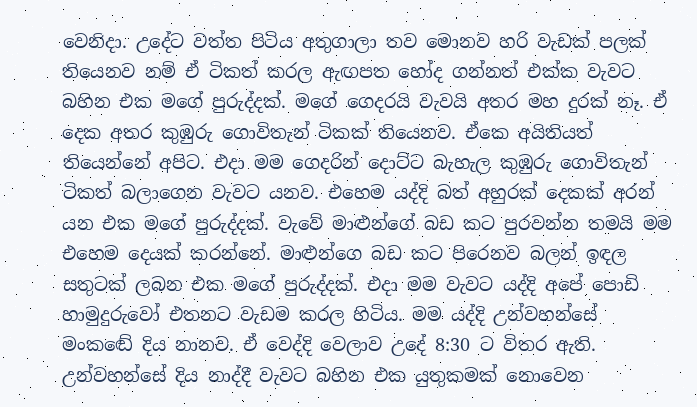වෙනිදා. උදේට වත්ත පිටිය අතුගාලා තව මොනව හරි වැඩක් පලක් තියෙනව නම් ඒ ටිකත් කරල ඇඟපත හෝද ගන්නත් එක්ක වැවට බහින එක මගේ පුරුද්දක්. මගේ ගෙදරයි වැවයි අතර මහ දුරක් නෑ. ඒ දෙක අතර කුඹුරු ගොවිතැන් ටිකක් තියෙනව. ඒකෙ අයිතියත් තියෙන්නේ අපිට. එදා මම ගෙදරින් දොට්ට බැහැල කුඹුරු ගොවිතැන් ටිකත් බලාගෙන වැවට යනව. එහෙම යද්දි බත් අහුරක් දෙකක් අරන් යන එක මගේ පුරුද්දක්. වැවේ මාළුන්ගේ බඩ කට පුරවන්න තමයි මම එහෙම දෙයක් කරන්නේ. මාළුන්ගෙ බඩ කට පිරෙනව බලන් ඉඳල සතුටක් ලබන එක මගේ පුරුද්දක්. එදා මම වැවට යද්දි අපේ පොඩි හාමුදුරුවෝ එතනට වැඩම කරල හිටිය. මම යද්දි උන්වහන්සේ මංකඬේ දිය නානව. ඒ වෙද්දි වෙලාව උදේ 8:30 ට විතර ඇති. උන්වහන්සේ දිය නාද්දී වැවට බහින එක යුතුකමක් නොවෙන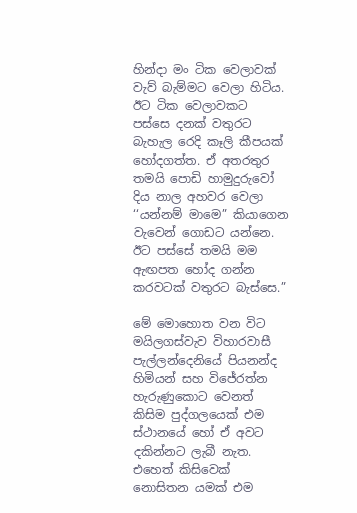හින්දා මං ටික වෙලාවක් වැව් බැම්මට වෙලා හිටිය. ඊට ටික වෙලාවකට පස්සෙ දනක් වතුරට බැහැල රෙදි කෑලි කීපයක් හෝදගත්ත. ඒ අතරතුර තමයි පොඩි හාමුදුරුවෝ දිය නාල අහවර වෙලා ‘‘යන්නම් මාමෙ” කියාගෙන වැවෙන් ගොඩට යන්නෙ. ඊට පස්සේ තමයි මම ඇඟපත හෝද ගන්න කරවටක් වතුරට බැස්සෙ.”

මේ මොහොත වන විට මයිලගස්වැව විහාරවාසී පැල්ලන්දෙනියේ පියනන්ද හිමියන් සහ විජේරත්න හැරුණුකොට වෙනත් කිසිම පුද්ගලයෙක් එම ස්ථානයේ හෝ ඒ අවට දකින්නට ලැබී නැත. එහෙත් කිසිවෙක් නොසිතන යමක් එම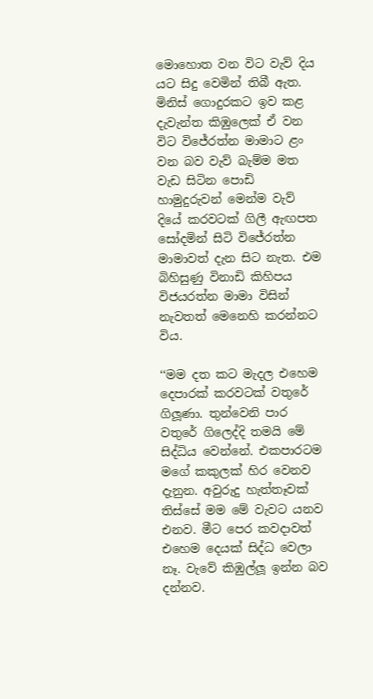මොහොත වන විට වැව් දිය යට සිදු වෙමින් තිබී ඇත. මිනිස් ගොදුරකට ඉව කළ දැවැන්ත කිඹුලෙක් ඒ වන විට විජේරත්න මාමාට ළං වන බව වැව් බැම්ම මත වැඩ සිටින පොඩි හාමුදුරුවන් මෙන්ම වැව් දියේ කරවටක් ගිලී ඇඟපත සෝදමින් සිටි විජේරත්න මාමාවත් දැන සිට නැත. එම බිහිසුණු විනාඩි කිහිපය විජයරත්න මාමා විසින් නැවතත් මෙනෙහි කරන්නට විය.

‘‘මම දත කට මැදල එහෙම දෙපාරක් කරවටක් වතුරේ ගිලූණා. තුන්වෙනි පාර වතුරේ ගිලෙද්දි තමයි මේ සිද්ධිය වෙන්නේ. එකපාරටම මගේ කකුලක් හිර වෙනව දැනුන. අවුරුදු හැත්තෑවක් තිස්සේ මම මේ වැවට යනව එනව. මීට පෙර කවදාවත් එහෙම දෙයක් සිද්ධ වෙලා නෑ. වැවේ කිඹුල්ලූ ඉන්න බව දන්නව.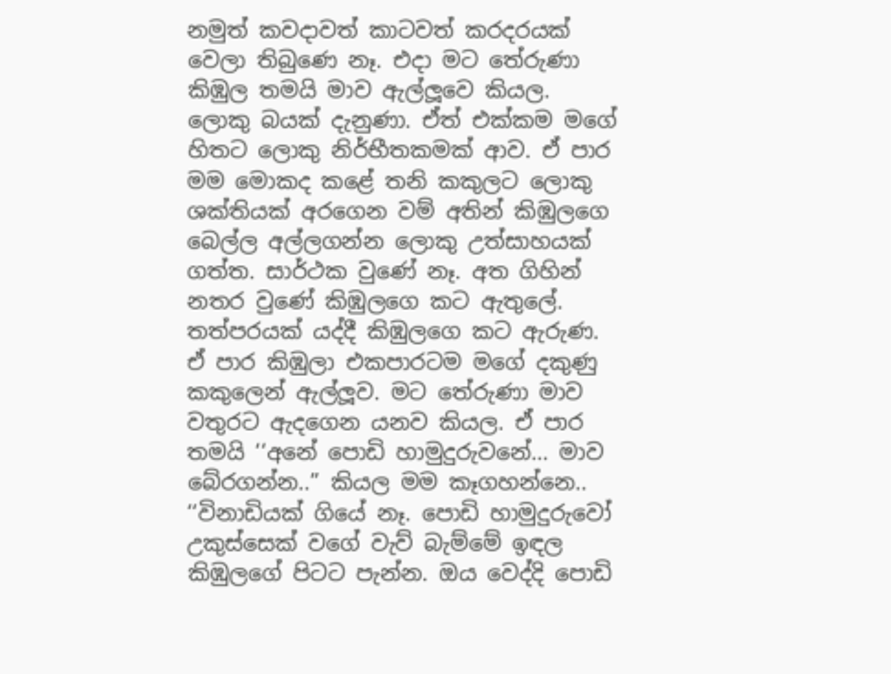නමුත් කවදාවත් කාටවත් කරදරයක් වෙලා තිබුණෙ නෑ. එදා මට තේරුණා කිඹුල තමයි මාව ඇල්ලූවෙ කියල. ලොකු බයක් දැනුණා. ඒත් එක්කම මගේ හිතට ලොකු නිර්භීතකමක් ආව. ඒ පාර මම මොකද කළේ තනි කකුලට ලොකු ශක්තියක් අරගෙන වම් අතින් කිඹුලගෙ බෙල්ල අල්ලගන්න ලොකු උත්සාහයක් ගත්ත. සාර්ථක වුණේ නෑ. අත ගිහින් නතර වුණේ කිඹුලගෙ කට ඇතුලේ. තත්පරයක් යද්දී කිඹුලගෙ කට ඇරුණ. ඒ පාර කිඹුලා එකපාරටම මගේ දකුණු කකුලෙන් ඇල්ලූව. මට තේරුණා මාව වතුරට ඇදගෙන යනව කියල. ඒ පාර තමයි ‘‘අනේ පොඩි හාමුදුරුවනේ… මාව බේරගන්න..” කියල මම කෑගහන්නෙ.. ‘‘විනාඩියක් ගියේ නෑ. පොඩි හාමුදුරුවෝ උකුස්සෙක් වගේ වැව් බැම්මේ ඉඳල කිඹුලගේ පිටට පැන්න. ඔය වෙද්දි පොඩි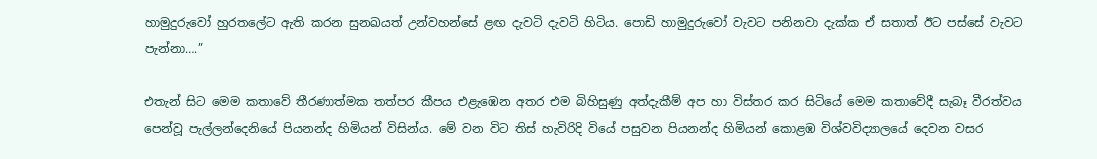හාමුදුරුවෝ හුරතලේට ඇති කරන සුනඛයත් උන්වහන්සේ ළඟ දැවටි දැවටි හිටිය. පොඩි හාමුදුරුවෝ වැවට පනිනවා දැක්ක ඒ සතාත් ඊට පස්සේ වැවට පැන්නා….”

එතැන් සිට මෙම කතාවේ තීරණාත්මක තත්පර කීපය එළැඹෙන අතර එම බිහිසුණු අත්දැකීම් අප හා විස්තර කර සිටියේ මෙම කතාවේදී සැබෑ වීරත්වය පෙන්වූ පැල්ලන්දෙනියේ පියනන්ද හිමියන් විසින්ය. මේ වන විට තිස් හැවිරිදි වියේ පසුවන පියනන්ද හිමියන් කොළඹ විශ්වවිද්‍යාලයේ දෙවන වසර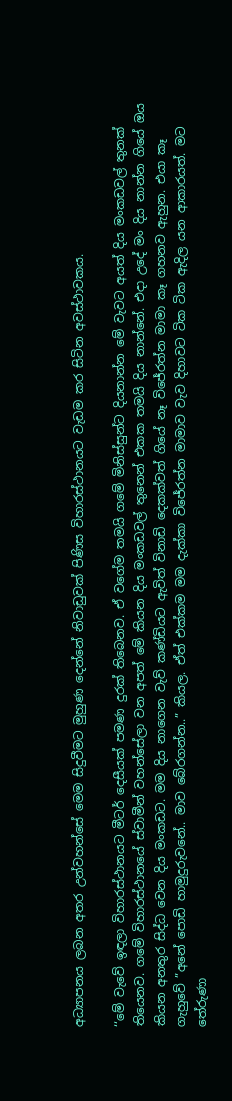අධ්‍යාපනය ලබන අතර උන්වහන්සේ මෙම සිදුවීමට මුහුණ දෙන්නේ නිවාඩුවක් පිණිස විහාරස්ථානයට වැඩම කර සිටින අවස්ථාවකය.

‘‘මේ වැවේ ඉඳලා විහාරස්ථානයට මීටර් දෙසීයක් පමණ දුරක් තිබෙනව. ඒ වගේම තමයි ගමේ මිනිස්සුන්ට දියනාන්න මේ වැවට අයත් දිය මංකඩවල් තුනක් තියෙනව. ගමේ විහාරස්ථානයේ ස්වාමීන් වහන්සේලා වන අපත් මේ කියන දිය මංකඩවල් තුනෙන් එකක තමයි දිය නාන්නේ. එදා උදේ මං දිය නාන්න ගියේ ඔය කියන අනතුර සිද්ධ වෙන දිය මංකඩට. මම දිය නාගෙන වැව් කණ්ඩියට ඇවිත් විනාඩි දෙකක්වත් ගියේ නෑ විජේරත්න මාමා කෑ ගහනව ඇහුන. එයා කෑ ගැහුවේ ”අනේ පොඩි හාමුදුරුවනේ.. මාව බේරගන්න..” කියල. ඒත් එක්කම මම දැක්කා විජේරත්න මාමාව වැව දිහාවට ටික ටික ඇදිල යන ආකාරයත්. මට තේරුණා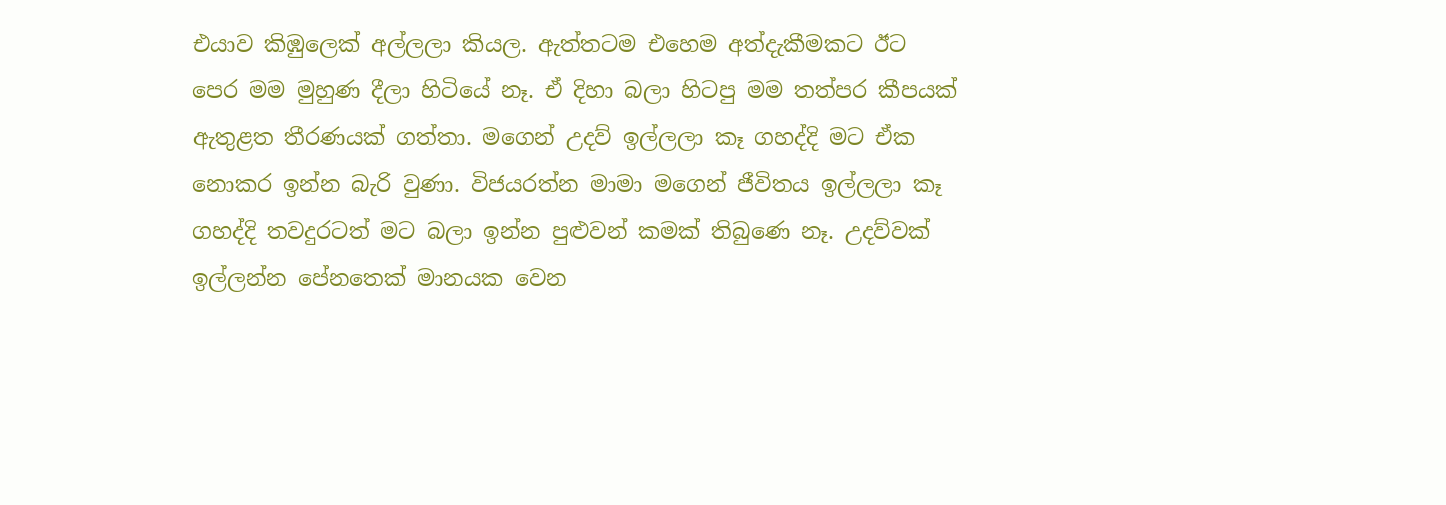එයාව කිඹුලෙක් අල්ලලා කියල. ඇත්තටම එහෙම අත්දැකීමකට ඊට පෙර මම මුහුණ දීලා හිටියේ නෑ. ඒ දිහා බලා හිටපු මම තත්පර කීපයක් ඇතුළත තීරණයක් ගත්තා. මගෙන් උදව් ඉල්ලලා කෑ ගහද්දි මට ඒක නොකර ඉන්න බැරි වුණා. විජයරත්න මාමා මගෙන් ජීවිතය ඉල්ලලා කෑ ගහද්දි තවදුරටත් මට බලා ඉන්න පුළුවන් කමක් තිබුණෙ නෑ. උදව්වක් ඉල්ලන්න පේනතෙක් මානයක වෙන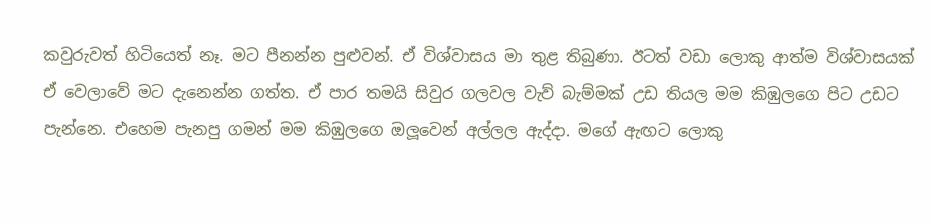කවුරුවත් හිටියෙත් නෑ. මට පීනන්න පුළුවන්. ඒ විශ්වාසය මා තුළ තිබුණා. ඊටත් වඩා ලොකු ආත්ම විශ්වාසයක් ඒ වෙලාවේ මට දැනෙන්න ගත්ත. ඒ පාර තමයි සිවුර ගලවල වැව් බැම්මක් උඩ තියල මම කිඹුලගෙ පිට උඩට පැන්නෙ. එහෙම පැනපු ගමන් මම කිඹුලගෙ ඔලූවෙන් අල්ලල ඇද්දා. මගේ ඇඟට ලොකු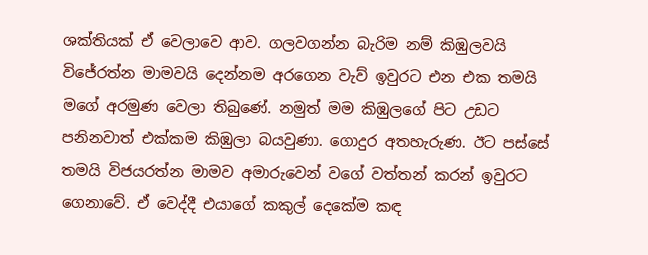ශක්තියක් ඒ වෙලාවෙ ආව. ගලවගන්න බැරිම නම් කිඹුලවයි විජේරත්න මාමවයි දෙන්නම අරගෙන වැව් ඉවුරට එන එක තමයි මගේ අරමුණ වෙලා තිබුණේ. නමුත් මම කිඹුලගේ පිට උඩට පනිනවාත් එක්කම කිඹුලා බයවුණා. ගොදුර අතහැරුණ. ඊට පස්සේ තමයි විජයරත්න මාමව අමාරුවෙන් වගේ වත්තන් කරන් ඉවුරට ගෙනාවේ. ඒ වෙද්දී එයාගේ කකුල් දෙකේම කඳ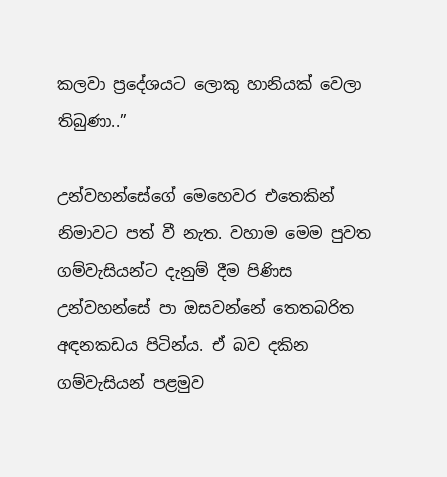කලවා ප්‍රදේශයට ලොකු හානියක් වෙලා තිබුණා..”

උන්වහන්සේගේ මෙහෙවර එතෙකින් නිමාවට පත් වී නැත. වහාම මෙම පුවත ගම්වැසියන්ට දැනුම් දීම පිණිස උන්වහන්සේ පා ඔසවන්නේ තෙතබරිත අඳනකඩය පිටින්ය. ඒ බව දකින ගම්වැසියන් පළමුව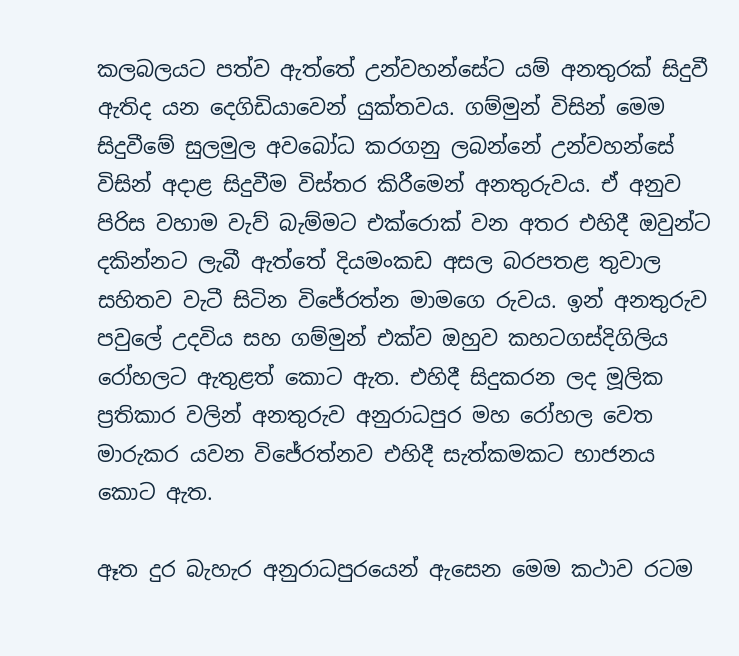කලබලයට පත්ව ඇත්තේ උන්වහන්සේට යම් අනතුරක් සිදුවී ඇතිද යන දෙගිඩියාවෙන් යුක්තවය. ගම්මුන් විසින් මෙම සිදුවීමේ සුලමුල අවබෝධ කරගනු ලබන්නේ උන්වහන්සේ විසින් අදාළ සිදුවීම විස්තර කිරීමෙන් අනතුරුවය. ඒ අනුව පිරිස වහාම වැව් බැම්මට එක්රොක් වන අතර එහිදී ඔවුන්ට දකින්නට ලැබී ඇත්තේ දියමංකඩ අසල බරපතළ තුවාල සහිතව වැටී සිටින විජේරත්න මාමගෙ රුවය. ඉන් අනතුරුව පවුලේ උදවිය සහ ගම්මුන් එක්ව ඔහුව කහටගස්දිගිලිය රෝහලට ඇතුළත් කොට ඇත. එහිදී සිදුකරන ලද මූලික ප්‍රතිකාර වලින් අනතුරුව අනුරාධපුර මහ රෝහල වෙත මාරුකර යවන විජේරත්නව එහිදී සැත්කමකට භාජනය කොට ඇත.

ඈත දුර බැහැර අනුරාධපුරයෙන් ඇසෙන මෙම කථාව රටම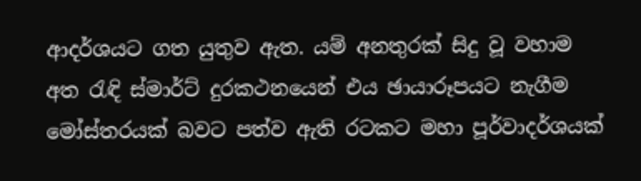ආදර්ශයට ගත යුතුව ඇත. යම් අනතුරක් සිදු වූ වහාම අත රැඳි ස්මාර්ට් දුරකථනයෙන් එය ඡායාරූපයට නැගීම මෝස්තරයක් බවට පත්ව ඇති රටකට මහා පූර්වාදර්ශයක්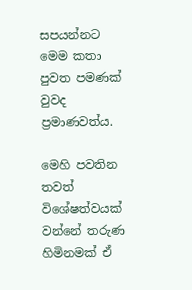සපයන්නට මෙම කතා පුවත පමණක් වුවද ප්‍රමාණවත්ය.

මෙහි පවතින තවත් විශේෂත්වයක් වන්නේ තරුණ හිමිනමක් ඒ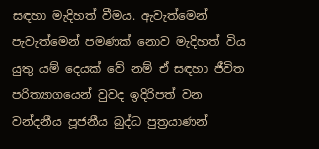සඳහා මැදිහත් වීමය. ඇවැත්මෙන් පැවැත්මෙන් පමණක් නොව මැදිහත් විය යුතු යම් දෙයක් වේ නම් ඒ සඳහා ජීවිත පරිත්‍යාගයෙන් වුවද ඉදිරිපත් වන වන්දනීය පූජනීය බුද්ධ පුත්‍රයාණන්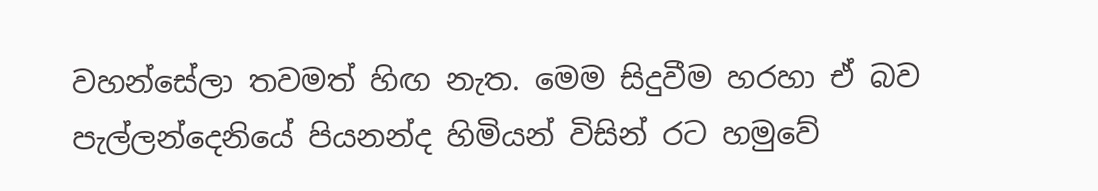වහන්සේලා තවමත් හිඟ නැත. මෙම සිදුවීම හරහා ඒ බව පැල්ලන්දෙනියේ පියනන්ද හිමියන් විසින් රට හමුවේ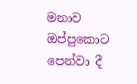මනාව ඔප්පුකොට පෙන්වා දී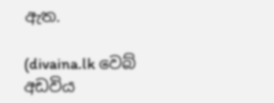ඇත.

(divaina.lk වෙබ් අඩවිය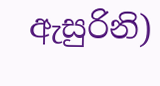ඇසුරිනි)